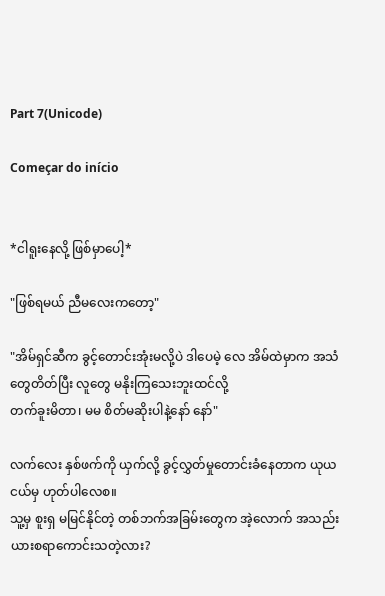Part 7(Unicode)

Começar do início


*ငါရူးနေလို့ ဖြစ်မှာပေါ့*

"ဖြစ်ရမယ် ညီမလေးကတော့"

"အိမ်ရှင်ဆီက ခွင့်တောင်းအုံးမလို့ပဲ ဒါပေမဲ့ လေ အိမ်ထဲမှာက အသံတွေတိတ်ပြီး လူတွေ မနိုးကြသေးဘူးထင်လို့
တက်ခူးမိတာ၊ မမ စိတ်မဆိုးပါနဲ့နော် နော်"

လက်လေး နှစ်ဖက်ကို ယှက်လို့ ခွင့်လွှတ်မှုတောင်းခံနေတာက ယုယငယ်မှ ဟုတ်ပါလေစ။
သူ့မှ စူးရှ မမြင်နိုင်တဲ့ တစ်ဘက်အခြမ်းတွေက အဲ့လောက် အသည်းယားစရာကောင်းသတဲ့လား?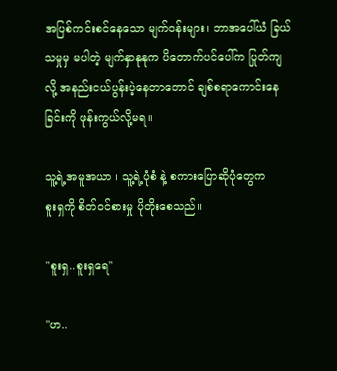အပြစ်ကင်းစင်နေသော မျက်ဝန်းများ၊ ဘာအပေါ်ယံ ခြယ်သမှုမှ မပါတဲ့ မျက်နှာနုနုက ပိတောက်ပင်ပေါ်က ပြုတ်ကျလို့ အနည်းငယ်ပွန်းပဲ့နေတာတောင် ချစ်စရာကောင်းနေခြင်းကို ဖုန်းကွယ်လို့မရ။

သူ့ရဲ့အမူအယာ ၊ သူ့ရဲ့ပုံစံ နဲ့ စကားပြောဆိုပုံတွေက
စူးရှကို စိတ်ဝင်စားမှု ပိုတိုးစေသည်။

"စူးရှ..စူးရှရေ"

"ဟ..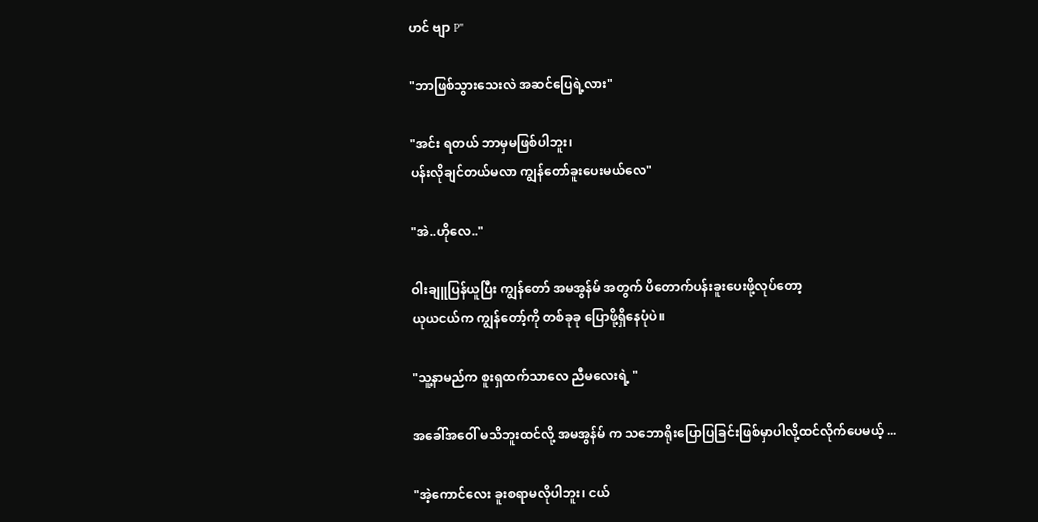ဟင် ဗျာ P"

"ဘာဖြစ်သွားသေးလဲ အဆင်ပြေရဲ့လား"

"အင်း ရတယ် ဘာမှမဖြစ်ပါဘူး၊
ပန်းလိုချင်တယ်မလာ ကျွန်တော်ခူးပေးမယ်လေ"

"အဲ..ဟိုလေ.."

ဝါးချူပြန်ယူပြီး ကျွန်တော် အမအွန်မ် အတွက် ပိတောက်ပန်းခူးပေးဖို့လုပ်တော့
ယုယငယ်က ကျွန်တော့်ကို တစ်ခုခု ပြောဖို့ရှိနေပုံပဲ။

"သူ့နာမည်က စူးရှထက်သာလေ ညီမလေးရဲ့ "

အခေါ်အဝေါ် မသိဘူးထင်လို့ အမအွန်မ် က သဘောရိုးပြောပြခြင်းဖြစ်မှာပါလို့ထင်လိုက်ပေမယ့် ...

"အဲ့ကောင်လေး ခူးစရာမလိုပါဘူး၊ ငယ်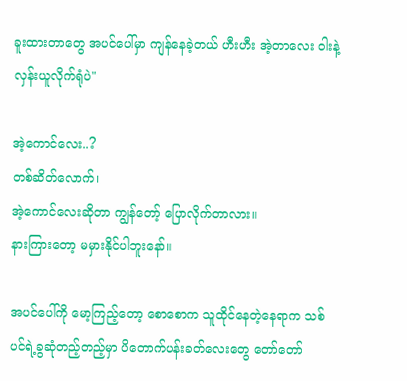ခူးထားတာတွေ အပင်ပေါ်မှာ ကျန်နေခဲ့တယ် ဟီးဟီး အဲ့တာလေး ဝါးနဲ့ လှန်းယူလိုက်ရုံပဲ"

အဲ့ကောင်လေး..?
တစ်ဆိတ်လောက်၊
အဲ့ကောင်လေးဆိုတာ ကျွန်တော့် ပြောလိုက်တာလား။
နားကြားတော့ မမှားနိုင်ပါဘူးနော်။

အပင်ပေါ်ကို မော့ကြည့်တော့ စောစောက သူထိုင်နေတဲ့နေရာက သစ်ပင်ရဲ့ခွဆုံတည့်တည့်မှာ ပိတောက်ပန်းခတ်လေးတွေ တော်တော်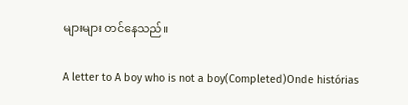များများ တင်နေသည်။

A letter to A boy who is not a boy(Completed)Onde histórias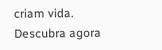criam vida. Descubra agora